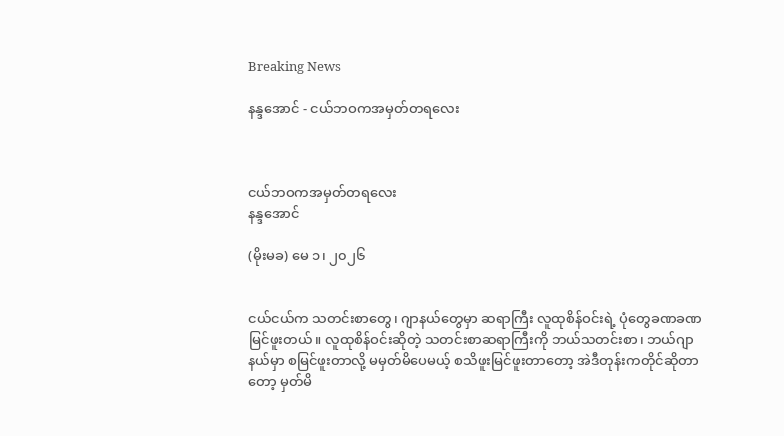Breaking News

နန္ဒအောင် - ငယ်ဘဝကအမှတ်တရလေး



ငယ်ဘဝကအမှတ်တရလေး
နန္ဒအောင်

(မိုးမခ) မေ ၁၊ ၂၀၂၆


ငယ်ငယ်က သတင်းစာတွေ၊ ဂျာနယ်တွေမှာ ဆရာကြီး လူထုစိန်ဝင်းရဲ့ ပုံတွေခဏခဏမြင်ဖူးတယ်။ လူထုစိန်ဝင်းဆိုတဲ့ သတင်းစာဆရာကြီးကို ဘယ်သတင်းစာ၊ ဘယ်ဂျာနယ်မှာ စမြင်ဖူးတာလို့ မမှတ်မိပေမယ့် စသိဖူးမြင်ဖူးတာတော့ အဲဒီတုန်းကတိုင်ဆိုတာတော့ မှတ်မိ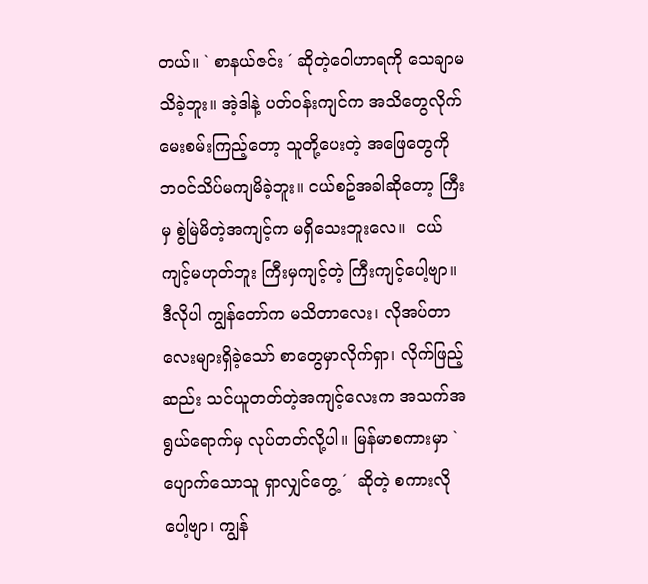တယ်။ ` စာနယ်ဇင်း ´ ဆိုတဲ့ဝေါဟာရကို သေချာမသိခဲ့ဘူး။ အဲ့ဒါနဲ့ ပတ်ဝန်းကျင်က အသိတွေလိုက်မေးစမ်းကြည့်တော့ သူတို့ပေးတဲ့ အဖြေတွေကို ဘဝင်သိပ်မကျမိခဲ့ဘူး။ ငယ်စဥ်အခါဆိုတော့ ကြီးမှ စွဲမြဲမိတဲ့အကျင့်က မရှိသေးဘူးလေ။  ငယ်ကျင့်မဟုတ်ဘူး ကြီးမှကျင့်တဲ့ ကြီးကျင့်ပေါ့ဗျာ။ ဒီလိုပါ ကျွန်တော်က မသိတာလေး၊ လိုအပ်တာလေးများရှိခဲ့သော် စာတွေမှာလိုက်ရှာ၊ လိုက်ဖြည့်ဆည်း သင်ယူတတ်တဲ့အကျင့်လေးက အသက်အရွယ်ရောက်မှ လုပ်တတ်လို့ပါ။ မြန်မာစကားမှာ ` ပျောက်သောသူ ရှာလျှင်တွေ့ ´  ဆိုတဲ့ စကားလိုပေါ့ဗျာ၊ ကျွန်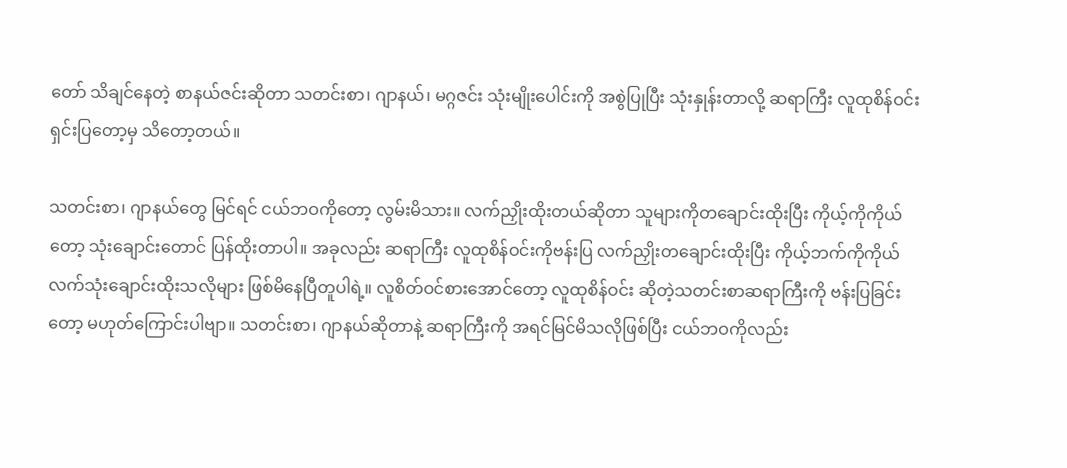တော် သိချင်နေတဲ့ စာနယ်ဇင်းဆိုတာ သတင်းစာ၊ ဂျာနယ်၊ မဂ္ဂဇင်း သုံးမျိုးပေါင်းကို အစွဲပြုပြီး သုံးနှုန်းတာလို့ ဆရာကြီး လူထုစိန်ဝင်း ရှင်းပြတော့မှ သိတော့တယ်။

သတင်းစာ၊ ဂျာနယ်တွေ မြင်ရင် ငယ်ဘဝကိုတော့ လွမ်းမိသား။ လက်ညှိုးထိုးတယ်ဆိုတာ သူများကိုတချောင်းထိုးပြီး ကိုယ့်ကိုကိုယ်တော့ သုံးချောင်းတောင် ပြန်ထိုးတာပါ။ အခုလည်း ဆရာကြီး လူထုစိန်ဝင်းကိုဗန်းပြ လက်ညှိုးတချောင်းထိုးပြီး ကိုယ့်ဘက်ကိုကိုယ် လက်သုံးချောင်းထိုးသလိုများ ဖြစ်မိနေပြီတူပါရဲ့။ လူစိတ်ဝင်စားအောင်တော့ လူထုစိန်ဝင်း ဆိုတဲ့သတင်းစာဆရာကြီးကို ဗန်းပြခြင်းတော့ မဟုတ်ကြောင်းပါဗျာ။ သတင်းစာ၊ ဂျာနယ်ဆိုတာနဲ့ ဆရာကြီးကို အရင်မြင်မိသလိုဖြစ်ပြီး ငယ်ဘဝကိုလည်း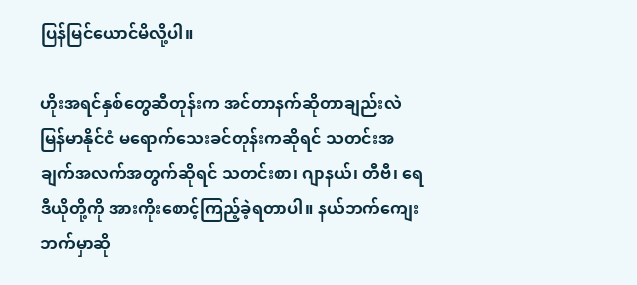ပြန်မြင်ယောင်မိလို့ပါ။

ဟိုးအရင်နှစ်တွေဆီတုန်းက အင်တာနက်ဆိုတာချည်းလဲ မြန်မာနိုင်ငံ မရောက်သေးခင်တုန်းကဆိုရင် သတင်းအချက်အလက်အတွက်ဆိုရင် သတင်းစာ၊ ဂျာနယ်၊ တီဗီ၊ ရေဒီယိုတို့ကို အားကိုးစောင့်ကြည့်ခဲ့ရတာပါ။ နယ်ဘက်ကျေးဘက်မှာဆို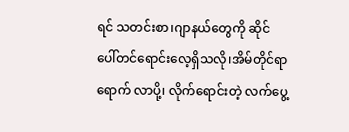ရင် သတင်းစာ၊ဂျာနယ်တွေကို ဆိုင်ပေါ်တင်ရောင်းလေ့ရှိသလို၊အိမ်တိုင်ရာရောက် လာပို့၊ လိုက်ရောင်းတဲ့ လက်ပွေ့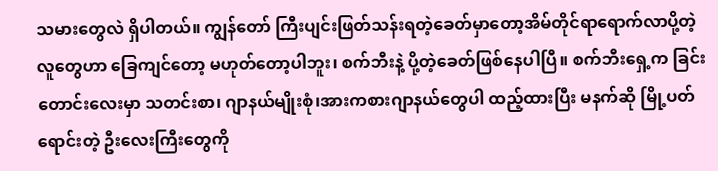သမားတွေလဲ ရှိပါတယ်။ ကျွန်တော် ကြီးပျင်းဖြတ်သန်းရတဲ့ခေတ်မှာတော့အိမ်တိုင်ရာရောက်လာပို့တဲ့ လူတွေဟာ ခြေကျင်တော့ မဟုတ်တော့ပါဘူး၊ စက်ဘီးနဲ့ ပို့တဲ့ခေတ်ဖြစ်နေပါပြီ။ စက်ဘီးရှေ့က ခြင်းတောင်းလေးမှာ သတင်းစာ၊ ဂျာနယ်မျိုးစုံ၊အားကစားဂျာနယ်တွေပါ ထည့်ထားပြီး မနက်ဆို မြို့ပတ်ရောင်းတဲ့ ဦးလေးကြီးတွေကို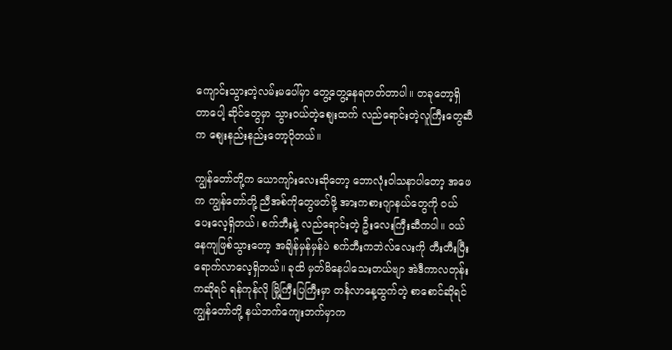ကျောင်းသွားတဲ့လမ်းမပေါ်မှာ တွေ့တွေ့နေရတတ်တာပါ။ တခုတော့ရှိတာပေါ့ ဆိုင်တွေမှာ သွားဝယ်တဲ့စျေးထက် လည်ရောင်းတဲ့လူကြီးတွေဆီက စျေးနည်းနည်းတော့ပိုတယ်။

ကျွန်တော်တို့က ယောကျာ်းလေးဆိုတော့ ဘောလုံးဝါသနာပါတော့ အဖေက ကျွန်တော်တို့ ညီအစ်ကိုတွေဖတ်ဖို့ အားကစားဂျာနယ်တွေကို ဝယ်ပေးလေ့ရှိတယ်၊ စက်ဘီးနဲ့ လည်ရောင်းတဲ့ ဦးလေးကြီးဆီကပါ။ ဝယ်နေကျဖြစ်သွားတော့ အချိန်မှန်မှန်ပဲ စက်ဘီးကဘဲလ်လေးကို တီးတီးပြီး ရောက်လာလေ့ရှိတယ်။ ခုထိ မှတ်မိနေပါသေးတယ်ဗျာ အဲဒီကာလတုန်းကဆိုရင် ရန်ကုန်လို မြို့ကြီးပြကြီးမှာ တင်္နလာနေ့ထွက်တဲ့ စာစောင်ဆိုရင် ကျွန်တော်တို့ နယ်ဘက်ကျေးဘက်မှာက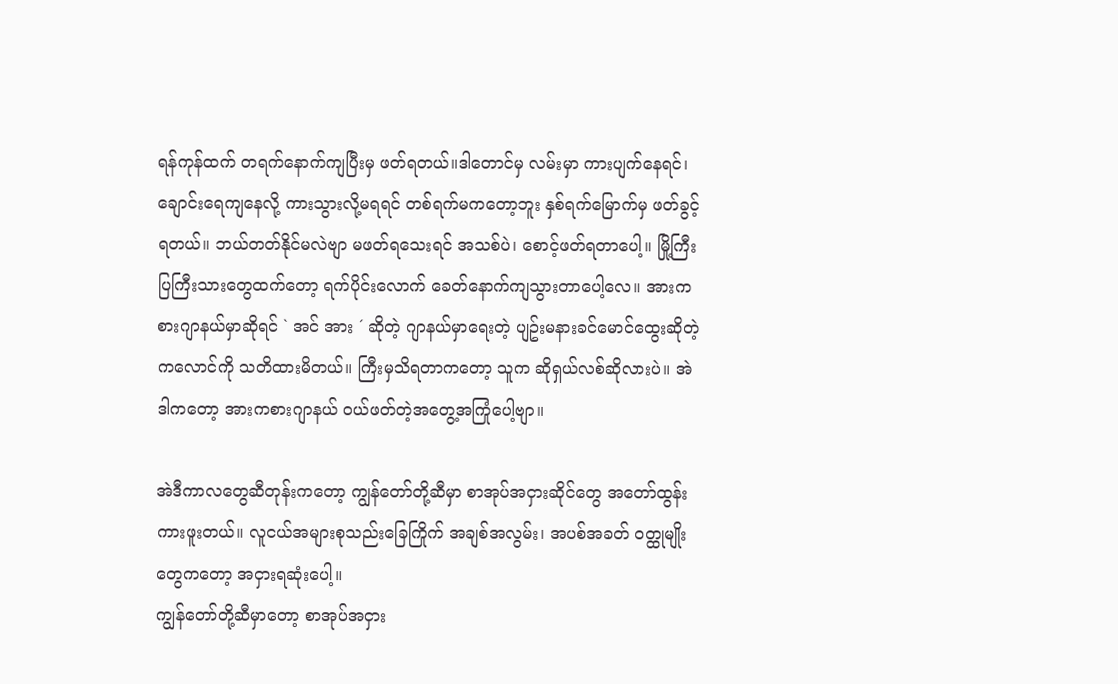ရန်ကုန်ထက် တရက်နောက်ကျပြီးမှ ဖတ်ရတယ်။ဒါတောင်မှ လမ်းမှာ ကားပျက်နေရင်၊ ချောင်းရေကျနေလို့ ကားသွားလို့မရရင် တစ်ရက်မကတော့ဘူး နှစ်ရက်မြောက်မှ ဖတ်ခွင့်ရတယ်။ ဘယ်တတ်နိုင်မလဲဗျာ မဖတ်ရသေးရင် အသစ်ပဲ၊ စောင့်ဖတ်ရတာပေါ့။ မြို့ကြီးပြကြီးသားတွေထက်တော့ ရက်ပိုင်းလောက် ခေတ်နောက်ကျသွားတာပေါ့လေ။ အားကစားဂျာနယ်မှာဆိုရင် ` အင် အား ´ ဆိုတဲ့ ဂျာနယ်မှာရေးတဲ့ ပျဥ်းမနားခင်မောင်ထွေးဆိုတဲ့ကလောင်ကို သတိထားမိတယ်။ ကြီးမှသိရတာကတော့ သူက ဆိုရှယ်လစ်ဆိုလားပဲ။ အဲဒါကတော့ အားကစားဂျာနယ် ဝယ်ဖတ်တဲ့အတွေ့အကြုံပေါ့ဗျာ။

အဲဒီကာလတွေဆီတုန်းကတော့ ကျွန်တော်တို့ဆီမှာ စာအုပ်အငှားဆိုင်တွေ အတော်ထွန်းကားဖူးတယ်။ လူငယ်အများစုသည်းခြေကြိုက် အချစ်အလွမ်း၊ အပစ်အခတ် ဝတ္ထုမျိုးတွေကတော့ အငှားရဆုံးပေါ့။
ကျွန်တော်တို့ဆီမှာတော့ စာအုပ်အငှား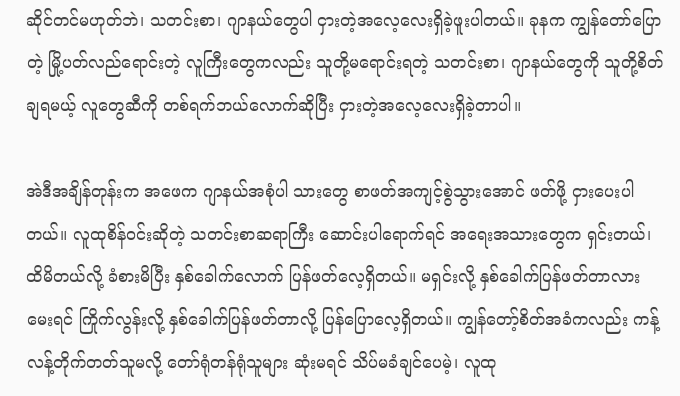ဆိုင်တင်မဟုတ်ဘဲ၊ သတင်းစာ၊ ဂျာနယ်တွေပါ ငှားတဲ့အလေ့လေးရှိခဲ့ဖူးပါတယ်။ ခုနက ကျွန်တော်ပြောတဲ့ မြို့ပတ်လည်ရောင်းတဲ့ လူကြီးတွေကလည်း သူတို့မရောင်းရတဲ့ သတင်းစာ၊ ဂျာနယ်တွေကို သူတို့စိတ်ချရမယ့် လူတွေဆီကို တစ်ရက်ဘယ်လောက်ဆိုပြီး ငှားတဲ့အလေ့လေးရှိခဲ့တာပါ။

အဲဒီအချိန်တုန်းက အဖေက ဂျာနယ်အစုံပါ သားတွေ စာဖတ်အကျင့်စွဲသွားအောင် ဖတ်ဖို့ ငှားပေးပါတယ်။ လူထုစိန်ဝင်းဆိုတဲ့ သတင်းစာဆရာကြီး ဆောင်းပါရောက်ရင် အရေးအသားတွေက ရှင်းတယ်၊ ထိမိတယ်လို့ ခံစားမိပြီး နှစ်ခေါက်လောက် ပြန်ဖတ်လေ့ရှိတယ်။ မရှင်းလို့ နှစ်ခေါက်ပြန်ဖတ်တာလား မေးရင် ကြိုက်လွန်းလို့ နှစ်ခေါက်ပြန်ဖတ်တာလို့ ပြန်ပြောလေ့ရှိတယ်။ ကျွန်တော့်စိတ်အခံကလည်း ကန့်လန့်တိုက်တတ်သူမလို့ တော်ရုံတန်ရုံသူများ ဆုံးမရင် သိပ်မခံချင်ပေမဲ့၊ လူထု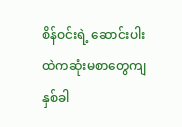စိန်ဝင်းရဲ့ ဆောင်းပါးထဲကဆုံးမစာတွေကျ နှစ်ခါ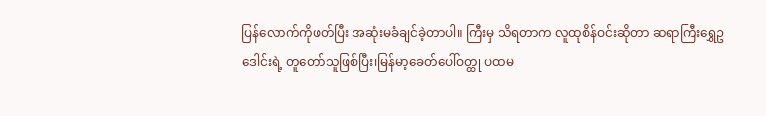ပြန်လောက်ကိုဖတ်ပြီး အဆုံးမခံချင်ခဲ့တာပါ။ ကြီးမှ သိရတာက လူထုစိန်ဝင်းဆိုတာ ဆရာကြီးရွှေဥဒေါင်းရဲ့ တူတော်သူဖြစ်ပြီး၊မြန်မာ့ခေတ်ပေါ်ဝတ္ထု ပထမ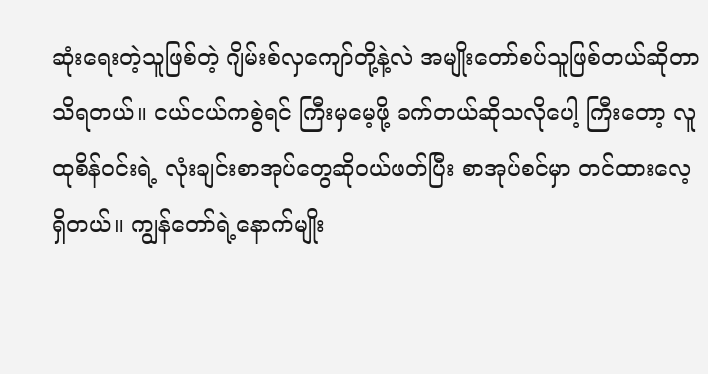ဆုံးရေးတဲ့သူဖြစ်တဲ့ ဂျိမ်းစ်လှကျော်တို့နဲ့လဲ အမျိုးတော်စပ်သူဖြစ်တယ်ဆိုတာ သိရတယ်။ ငယ်ငယ်ကစွဲရင် ကြီးမှမေ့ဖို့ ခက်တယ်ဆိုသလိုပေါ့ ကြီးတော့ လူထုစိန်ဝင်းရဲ့ လုံးချင်းစာအုပ်တွေဆိုဝယ်ဖတ်ပြီး စာအုပ်စင်မှာ တင်ထားလေ့ရှိတယ်။ ကျွန်တော်ရဲ့နောက်မျိုး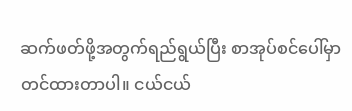ဆက်ဖတ်ဖို့အတွက်ရည်ရွယ်ပြီး စာအုပ်စင်ပေါ်မှာ တင်ထားတာပါ။ ငယ်ငယ်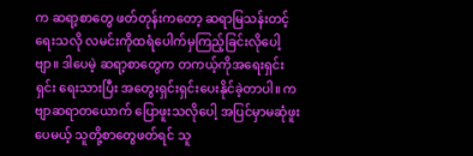က ဆရာ့စာတွေ ဖတ်တုန်းကတော့ ဆရာမြသန်းတင့်ရေးသလို လမင်းကိုထရံပေါက်မှကြည့်ခြင်းလိုပေါ့ဗျာ။ ဒါပေမဲ့ ဆရာ့စာတွေက တကယ့်ကိုအရေးရှင်းရှင်း ရေးသားပြီး အတွေးရှင်းရှင်းပေးနိုင်ခဲ့တာပါ။ ကဗျာဆရာတယောက် ပြောဖူးသလိုပေါ့ အပြင်မှာမဆုံဖူးပေမယ့် သူတို့စာတွေဖတ်ရင် သူ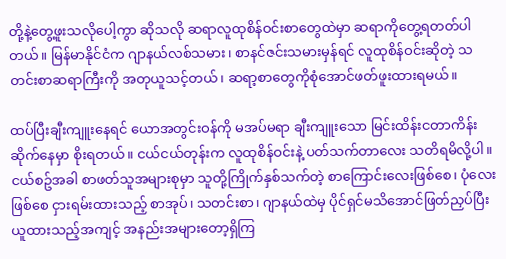တို့နဲ့တွေ့ဖူးသလိုပေါ့ကွာ ဆိုသလို ဆရာလူထုစိန်ဝင်းစာတွေထဲမှာ ဆရာကိုတွေ့ရတတ်ပါတယ်။ မြန်မာနိုင်ငံက ဂျာနယ်လစ်သမား၊ စာနင်ဇင်းသမားမှန်ရင် လူထုစိန်ဝင်းဆိုတဲ့ သတင်းစာဆရာကြီးကို အတုယူသင့်တယ်၊ ဆရာ့စာတွေကိုစုံအောင်ဖတ်ဖူးထားရမယ်။

ထပ်ပြီးချီးကျူးနေရင် ယောအတွင်းဝန်ကို မအပ်မရာ ချီးကျူးသော မြင်းထိန်းငတာကိန်းဆိုက်နေမှာ စိုးရတယ်။ ငယ်ငယ်တုန်းက လူထုစိန်ဝင်းနဲ့ ပတ်သက်တာလေး သတိရမိလို့ပါ။ ငယ်စဥ်အခါ စာဖတ်သူအများစုမှာ သူတို့ကြိုက်နှစ်သက်တဲ့ စာကြောင်းလေးဖြစ်စေ၊ ပုံလေးဖြစ်စေ ငှားရမ်းထားသည့် စာအုပ်၊ သတင်းစာ၊ ဂျာနယ်ထဲမှ ပိုင်ရှင်မသိအောင်ဖြတ်ညှပ်ပြီး ယူထားသည့်အကျင့် အနည်းအများတော့ရှိကြ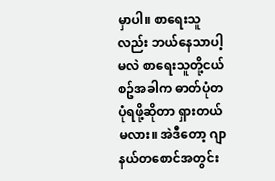မှာပါ။ စာရေးသူလည်း ဘယ်နေသာပါ့မလဲ စာရေးသူတို့ငယ်စဥ်အခါက ဓာတ်ပုံတပုံရဖို့ဆိုတာ ရှားတယ်မလား။ အဲဒီတော့ ဂျာနယ်တစောင်အတွင်း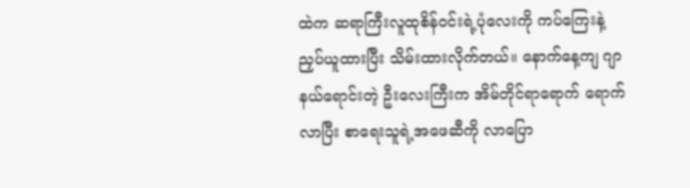ထဲက ဆရာကြီးလူထုစိန်ဝင်းရဲ့ပုံလေးကို ကပ်ကြေးနဲ့ညှပ်ယူထားပြီး သိမ်းထားလိုက်တယ်။ နောက်နေ့ကျ ဂျာနယ်ရောင်းတဲ့ ဦးလေးကြီးက အိမ်တိုင်ရာရောက် ရောက်လာပြီး စာရေးသူရဲ့အဖေဆီကို လာပြော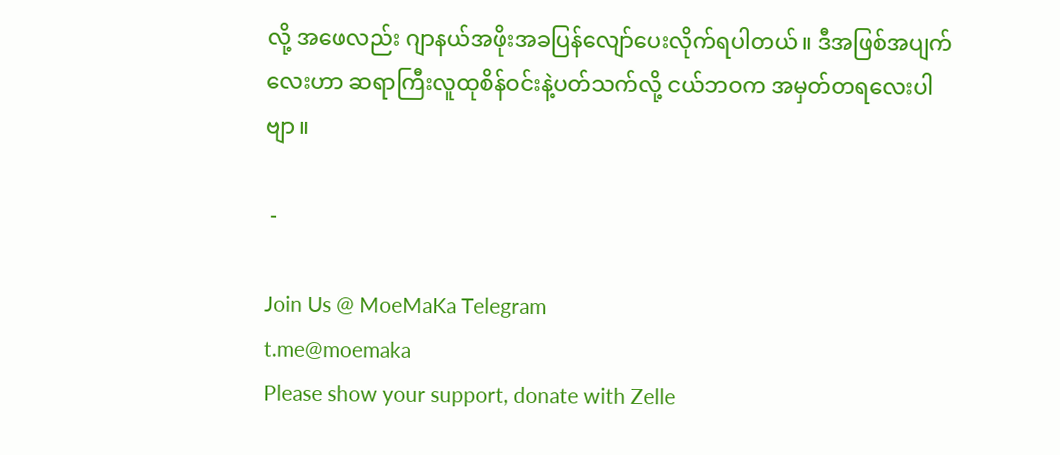လို့ အဖေလည်း ဂျာနယ်အဖိုးအခပြန်လျော်ပေးလိုက်ရပါတယ်။ ဒီအဖြစ်အပျက်လေးဟာ ဆရာကြီးလူထုစိန်ဝင်းနဲ့ပတ်သက်လို့ ငယ်ဘဝက အမှတ်တရလေးပါဗျာ။

 -

Join Us @ MoeMaKa Telegram
t.me@moemaka
Please show your support, donate with Zelle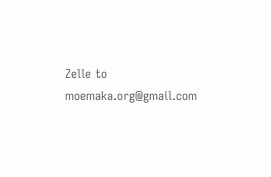Zelle to moemaka.org@gmail.com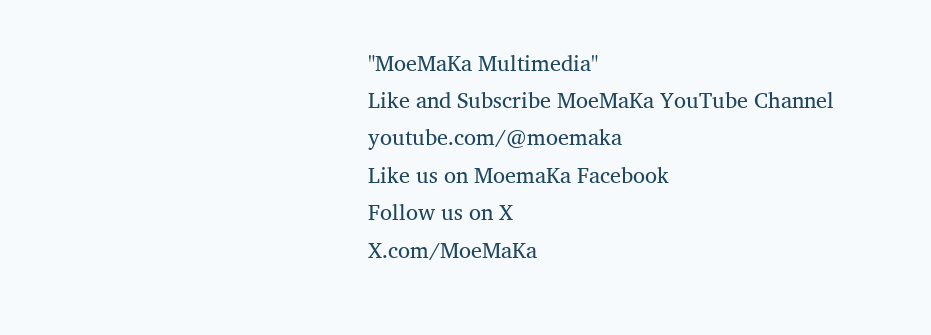"MoeMaKa Multimedia"
Like and Subscribe MoeMaKa YouTube Channel
youtube.com/@moemaka
Like us on MoemaKa Facebook
Follow us on X
X.com/MoeMaKa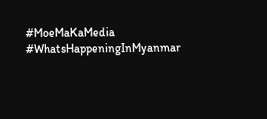#MoeMaKaMedia
#WhatsHappeningInMyanmar